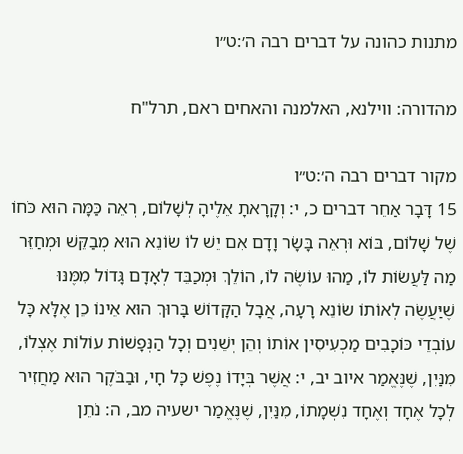מתנות כהונה על דברים רבה ה׳:ט״ו

מהדורה: ווילנא, האלמנה והאחים ראם, תרל"ח

מקור דברים רבה ה׳:ט״ו
15 דָּבָר אַחֵר דברים כ, י: וְקָרָאתָ אֵלֶיהָ לְשָׁלוֹם, רְאֵה כַּמָּה הוּא כֹּחוֹ שֶׁל שָׁלוֹם, בּוֹא וּרְאֵה בָּשָׂר וָדָם אִם יֵשׁ לוֹ שׂוֹנֵא הוּא מְבַקֵּשׁ וּמְחַזֵּר מַה לַּעֲשׂוֹת לוֹ, מַהוּ עוֹשֶׂה לוֹ, הוֹלֵךְ וּמְכַבֵּד לְאָדָם גָּדוֹל מִמֶּנּוּ שֶׁיַּעֲשֶׂה לְאוֹתוֹ שׂוֹנֵא רָעָה, אֲבָל הַקָּדוֹשׁ בָּרוּךְ הוּא אֵינוֹ כֵן אֶלָּא כָּל עוֹבְדֵי כּוֹכָבִים מַכְעִיסִין אוֹתוֹ וְהֵן יְשֵׁנִים וְכָל הַנְּפָשׁוֹת עוֹלוֹת אֶצְלוֹ, מִנַּיִן, שֶׁנֶּאֱמַר איוב יב, י: אֲשֶׁר בְּיָדוֹ נֶפֶשׁ כָּל חָי, וּבַבֹּקֶר הוּא מַחֲזִיר לְכָל אֶחָד וְאֶחָד נִשְׁמָתוֹ, מִנַּיִן, שֶׁנֶּאֱמַר ישעיה מב, ה: נֹתֵן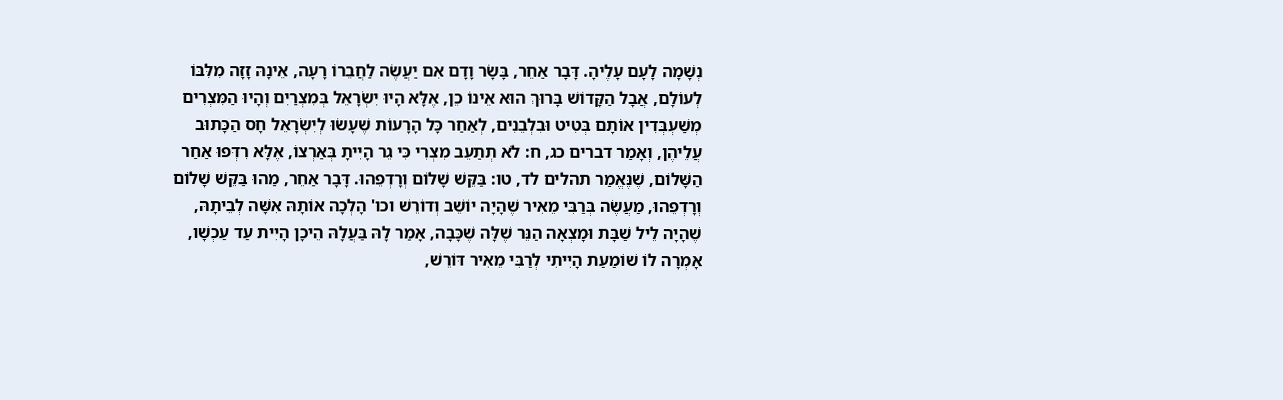נְשָׁמָה לָעָם עָלֶיהָ. דָּבָר אַחֵר, בָּשָׂר וָדָם אִם יַעֲשֶׂה לַחֲבֵרוֹ רָעָה, אֵינָהּ זָזָה מִלִּבּוֹ לְעוֹלָם, אֲבָל הַקָּדוֹשׁ בָּרוּךְ הוּא אֵינוֹ כֵן, אֶלָּא הָיוּ יִשְׂרָאֵל בְּמִצְרַיִם וְהָיוּ הַמִּצְרִים מְשַׁעְבְּדִין אוֹתָם בְּטִיט וּבִלְבֵנִים, לְאַחַר כָּל הָרָעוֹת שֶׁעָשׂוּ לְיִשְׂרָאֵל חָס הַכָּתוּב עֲלֵיהֶן, וְאָמַר דברים כג, ח: לֹא תְתַעֵב מִצְרִי כִּי גֵר הָיִיתָ בְּאַרְצוֹ, אֶלָּא רִדְּפוּ אַחַר הַשָּׁלוֹם, שֶׁנֶּאֱמַר תהלים לד, טו: בַּקֵּשׁ שָׁלוֹם וְרָדְפֵהוּ. דָּבָר אַחֵר, מַהוּ בַּקֵּשׁ שָׁלוֹם וְרָדְפֵהוּ, מַעֲשֶׂה בְּרַבִּי מֵאִיר שֶׁהָיָה יוֹשֵׁב וְדוֹרֵשׁ וכו' הָלְכָה אוֹתָהּ אִשָּׁה לְבֵיתָהּ, שֶׁהָיָה לֵיל שַׁבָּת וּמָצְאָה הַנֵּר שֶׁלָּה שֶׁכָּבָה, אָמַר לָהּ בַּעֲלָהּ הֵיכָן הָיִית עַד עַכְשָׁו, אָמְרָה לוֹ שׁוֹמַעַת הָיִיתִי לְרַבִּי מֵאִיר דּוֹרֵשׁ,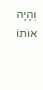וְהָיָה אוֹתוֹ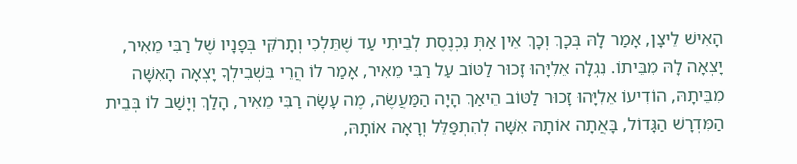הָאִישׁ לֵיצָן, אָמַר לָהּ בְּכָךְ וְכָךְ אֵין אַתְּ נִכְנֶסֶת לְבֵיתִי עַד שֶׁתֵּלְכִי וְתָרֹקִּי בְּפָנָיו שֶׁל רַבִּי מֵאִיר, יָצְאָה לָהּ מִבֵּיתוֹ. נִגְלָה אֵלִיָּהוּ זָכוּר לַטּוֹב עַל רַבִּי מֵאִיר, אָמַר לוֹ הֲרֵי בִּשְׁבִילְךָ יָצְאָה הָאִשָּׁה מִבֵּיתָהּ, הוֹדִיעוֹ אֵלִיָּהוּ זָכוּר לַטּוֹב הֵיאַךְ הָיָה הַמַּעֲשֶׂה, מֶה עָשָׂה רַבִּי מֵאִיר, הָלַךְ וְיָשַׁב לוֹ בְּבֵית הַמִּדְרָשׁ הַגָּדוֹל, בָּאֲתָה אוֹתָהּ אִשָּׁה לְהִתְפַּלֵּל וְרָאָה אוֹתָהּ,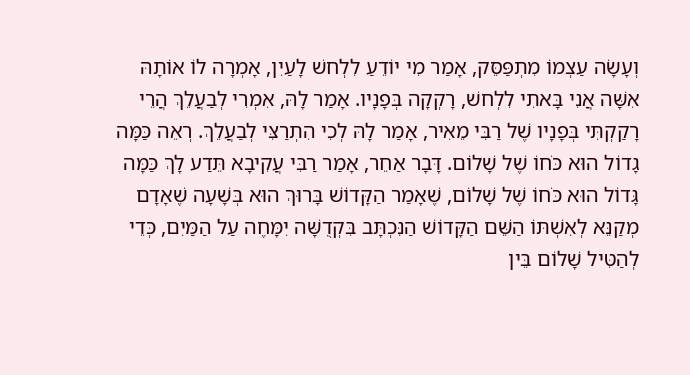וְעָשָׂה עַצְמוֹ מִתְפַּסֵּק, אָמַר מִי יוֹדֵעַ לִלְחשׁ לָעַיִן, אָמְרָה לוֹ אוֹתָהּ אִשָּׁה אֲנִי בָּאתִי לִלְחשׁ, רָקְקָה בְּפָנָיו. אָמַר לָהּ, אִמְרִי לְבַעֲלֵךְ הֲרֵי רָקַקְתִּי בְּפָנָיו שֶׁל רַבִּי מֵאִיר, אָמַר לָהּ לְכִי הִתְרַצִּי לְבַעֲלֵךְ. רְאֵה כַּמָּה גָדוֹל הוּא כֹּחוֹ שֶׁל שָׁלוֹם. דָּבָר אַחֵר, אָמַר רַבִּי עֲקִיבָא תֵּדַע לָךְ כַּמָּה גָּדוֹל הוּא כֹּחוֹ שֶׁל שָׁלוֹם, שֶׁאָמַר הַקָּדוֹשׁ בָּרוּךְ הוּא בְּשָׁעָה שֶׁאָדָם מְקַנֵּא לְאִשְׁתּוֹ הַשֵּׁם הַקָּדוֹשׁ הַנִּכְתָּב בִּקְדֻשָּׁה יִמָּחֶה עַל הַמַּיִם, כְּדֵי לְהַטִּיל שָׁלוֹם בֵּין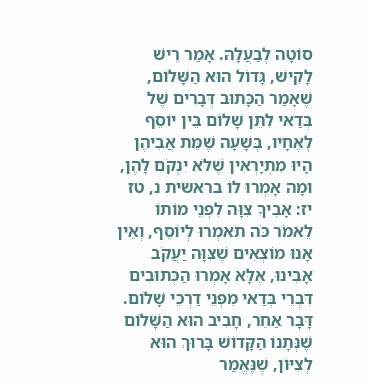סוֹטָה לְבַעֲלָהּ. אָמַר רֵישׁ לָקִישׁ, גָּדוֹל הוּא הַשָּׁלוֹם, שֶׁאָמַר הַכָּתוּב דְּבָרִים שֶׁל בְּדַאי לִתֵּן שָׁלוֹם בֵּין יוֹסֵף לְאֶחָיו, בְּשָׁעָה שֶׁמֵּת אֲבִיהֶן הָיוּ מִתְיָרְאִין שֶׁלֹא יִנְקֹם לָהֶן, וּמָה אָמְרוּ לוֹ בראשית נ, טז יז: אָבִיךָ צִוָּה לִפְנֵי מוֹתוֹ לֵאמֹר כֹּה תֹאמְרוּ לְיוֹסֵף, וְאֵין אָנוּ מוֹצְאִים שֶׁצִּוָּה יַעֲקֹב אָבִינוּ, אֶלָּא אָמְרוּ הַכְּתוּבִים דִּבְרֵי בְּדַאי מִפְּנֵי דַרְכֵי שָׁלוֹם. דָּבָר אַחֵר, חָבִיב הוּא הַשָּׁלוֹם שֶׁנְּתָנוֹ הַקָּדוֹשׁ בָּרוּךְ הוּא לְצִיּוֹן, שֶׁנֶּאֱמַר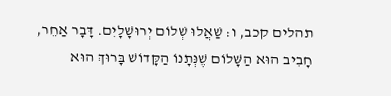תהלים קכב, ו: שַׁאֲלוּ שְׁלוֹם יְרוּשָׁלָיִם. דָּבָר אַחֵר, חָבִיב הוּא הַשָּׁלוֹם שֶׁנְּתָנוֹ הַקָּדוֹשׁ בָּרוּךְ הוּא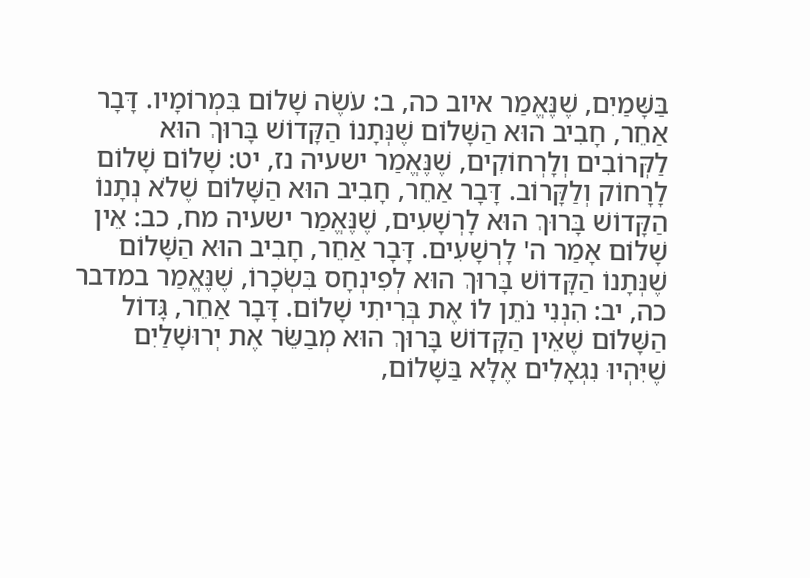בַּשָּׁמַיִם, שֶׁנֶּאֱמַר איוב כה, ב: עֹשֶׂה שָׁלוֹם בִּמְרוֹמָיו. דָּבָר אַחֵר, חָבִיב הוּא הַשָּׁלוֹם שֶׁנְּתָנוֹ הַקָּדוֹשׁ בָּרוּךְ הוּא לַקְּרוֹבִים וְלָרְחוֹקִים, שֶׁנֶּאֱמַר ישעיה נז, יט: שָׁלוֹם שָׁלוֹם לָרָחוֹק וְלַקָּרוֹב. דָּבָר אַחֵר, חָבִיב הוּא הַשָּׁלוֹם שֶׁלֹא נְתָנוֹ הַקָּדוֹשׁ בָּרוּךְ הוּא לָרְשָׁעִים, שֶׁנֶּאֱמַר ישעיה מח, כב: אֵין שָׁלוֹם אָמַר ה' לָרְשָׁעִים. דָּבָר אַחֵר, חָבִיב הוּא הַשָּׁלוֹם שֶׁנְּתָנוֹ הַקָּדוֹשׁ בָּרוּךְ הוּא לְפִינְחָס בִּשְׂכָרוֹ, שֶׁנֶּאֱמַר במדבר כה, יב: הִנְנִי נֹתֵן לוֹ אֶת בְּרִיתִי שָׁלוֹם. דָּבָר אַחֵר, גָּדוֹל הַשָּׁלוֹם שֶׁאֵין הַקָּדוֹשׁ בָּרוּךְ הוּא מְבַשֵֹּׂר אֶת יְרוּשָׁלַיִם שֶׁיִּהְיוּ נִגְאָלִים אֶלָּא בַּשָּׁלוֹם,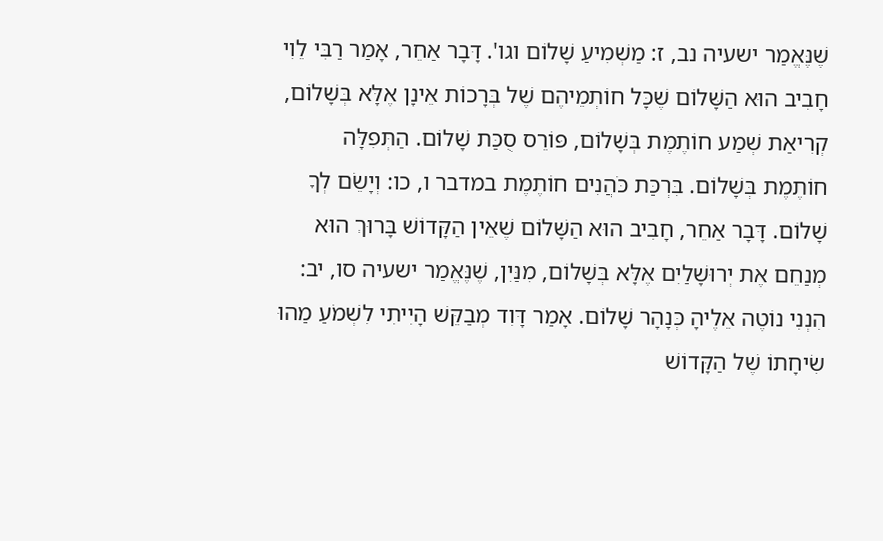שֶׁנֶּאֱמַר ישעיה נב, ז: מַשְׁמִיעַ שָׁלוֹם וגו'. דָּבָר אַחֵר, אָמַר רַבִּי לֵוִי חָבִיב הוּא הַשָּׁלוֹם שֶׁכָּל חוֹתְמֵיהֶם שֶׁל בְּרָכוֹת אֵינָן אֶלָּא בְּשָׁלוֹם, קְרִיאַת שְׁמַע חוֹתֶמֶת בְּשָׁלוֹם, פּוֹרֵס סֻכַּת שָׁלוֹם. הַתְּפִלָּה חוֹתֶמֶת בְּשָׁלוֹם. בִּרְכַּת כֹּהֲנִים חוֹתֶמֶת במדבר ו, כו: וְיָשֵׂם לְךָ שָׁלוֹם. דָּבָר אַחֵר, חָבִיב הוּא הַשָּׁלוֹם שֶׁאֵין הַקָּדוֹשׁ בָּרוּךְ הוּא מְנַחֵם אֶת יְרוּשָׁלַיִם אֶלָּא בְּשָׁלוֹם, מִנַּיִן, שֶׁנֶּאֱמַר ישעיה סו, יב: הִנְנִי נוֹטֶה אֵלֶיהָ כְּנָהָר שָׁלוֹם. אָמַר דָּוִד מְבַקֵּשׁ הָיִיתִי לִשְׁמֹעַ מַהוּ שִׂיחָתוֹ שֶׁל הַקָּדוֹשׁ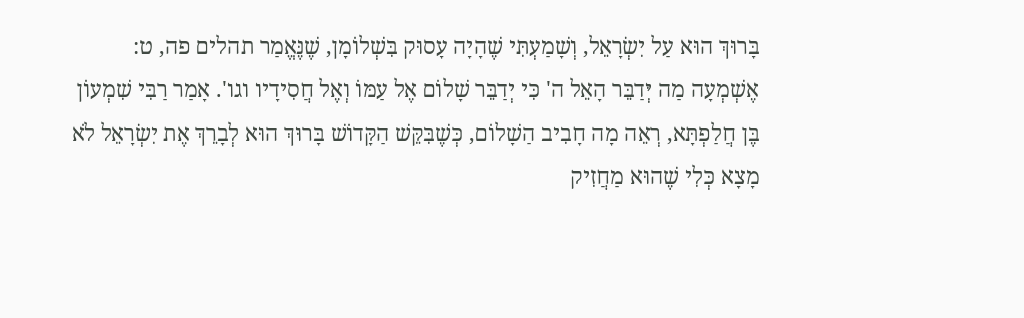בָּרוּךְ הוּא עַל יִשְׂרָאֵל, וְשָׁמַעְתִּי שֶׁהָיָה עָסוּק בִּשְׁלוֹמָן, שֶׁנֶּאֱמַר תהלים פה, ט: אֶשְׁמְעָה מַה יְּדַבֵּר הָאֵל ה' כִּי יְדַבֵּר שָׁלוֹם אֶל עַמּוֹ וְאֶל חֲסִידָיו וגו'. אָמַר רַבִּי שִׁמְעוֹן בֶּן חֲלַפְתָּא, רְאֵה מָה חָבִיב הַשָׁלוֹם, כְּשֶׁבִּקֵּשׁ הַקָּדוֹשׁ בָּרוּךְ הוּא לְבָרֵךְ אֶת יִשְׂרָאֵל לֹא מָצָא כְּלִי שֶׁהוּא מַחֲזִיק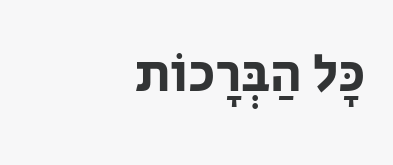כָּל הַבְּרָכוֹת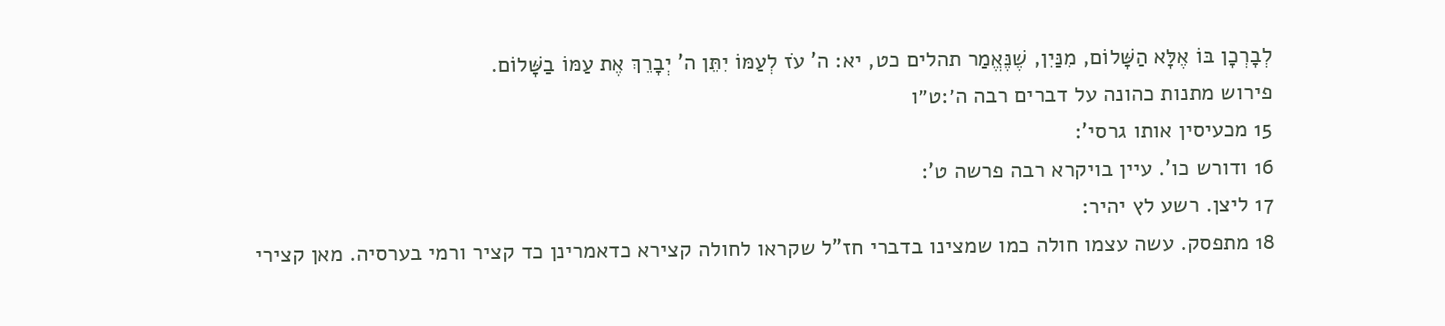לְבָרְכָן בּוֹ אֶלָּא הַשָּׁלוֹם, מִנַּיִן, שֶׁנֶּאֱמַר תהלים כט, יא: ה' עֹז לְעַמּוֹ יִתֵּן ה' יְבָרֵךְ אֶת עַמּוֹ בַשָּׁלוֹם.
פירוש מתנות כהונה על דברים רבה ה׳:ט״ו
15 מכעיסין אותו גרסי':
16 ודורש כו'. עיין בויקרא רבה פרשה ט':
17 ליצן. רשע לץ יהיר:
18 מתפסק. עשה עצמו חולה כמו שמצינו בדברי חז"ל שקראו לחולה קצירא כדאמרינן כד קציר ורמי בערסיה. מאן קצירי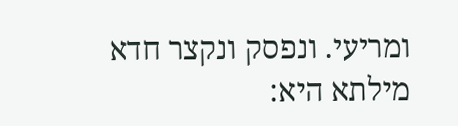ומריעי. ונפסק ונקצר חדא מילתא היא: